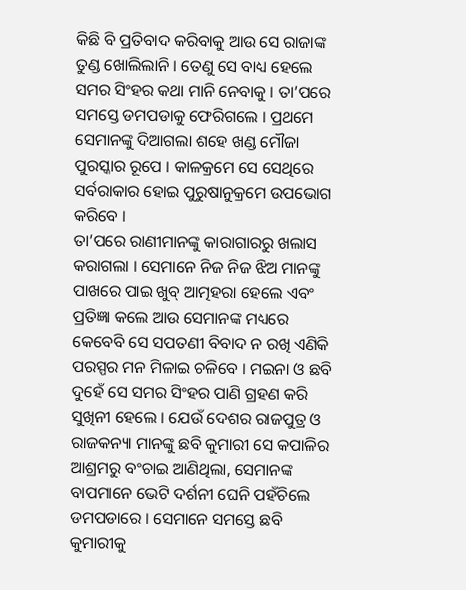କିଛି ବି ପ୍ରତିବାଦ କରିବାକୁ ଆଉ ସେ ରାଜାଙ୍କ ତୁଣ୍ଡ ଖୋଲିଲାନି । ତେଣୁ ସେ ବାଧ୍ୟ ହେଲେ ସମର ସିଂହର କଥା ମାନି ନେବାକୁ । ତା’ପରେ ସମସ୍ତେ ଡମପଡାକୁ ଫେରିଗଲେ । ପ୍ରଥମେ ସେମାନଙ୍କୁ ଦିଆଗଲା ଶହେ ଖଣ୍ଡ ମୌଜା ପୁରସ୍କାର ରୂପେ । କାଳକ୍ରମେ ସେ ସେଥିରେ ସର୍ବରାକାର ହୋଇ ପୁରୁଷାନୁକ୍ରମେ ଉପଭୋଗ କରିବେ ।
ତା’ପରେ ରାଣୀମାନଙ୍କୁ କାରାଗାରରୁ ଖଲାସ କରାଗଲା । ସେମାନେ ନିଜ ନିଜ ଝିଅ ମାନଙ୍କୁ ପାଖରେ ପାଇ ଖୁବ୍ ଆତ୍ମହରା ହେଲେ ଏବଂ ପ୍ରତିଜ୍ଞା କଲେ ଆଉ ସେମାନଙ୍କ ମଧ୍ୟରେ କେବେବି ସେ ସପତଣୀ ବିବାଦ ନ ରଖି ଏଣିକି ପରସ୍ପର ମନ ମିଳାଇ ଚଳିବେ । ମଇନା ଓ ଛବି ଦୁହେଁ ସେ ସମର ସିଂହର ପାଣି ଗ୍ରହଣ କରି ସୁଖିନୀ ହେଲେ । ଯେଉଁ ଦେଶର ରାଜପୁତ୍ର ଓ ରାଜକନ୍ୟା ମାନଙ୍କୁ ଛବି କୁମାରୀ ସେ କପାଳିର ଆଶ୍ରମରୁ ବଂଚାଇ ଆଣିଥିଲା, ସେମାନଙ୍କ ବାପମାନେ ଭେଟି ଦର୍ଶନୀ ଘେନି ପହଁଚିଲେ ଡମପଡାରେ । ସେମାନେ ସମସ୍ତେ ଛବି କୁମାରୀକୁ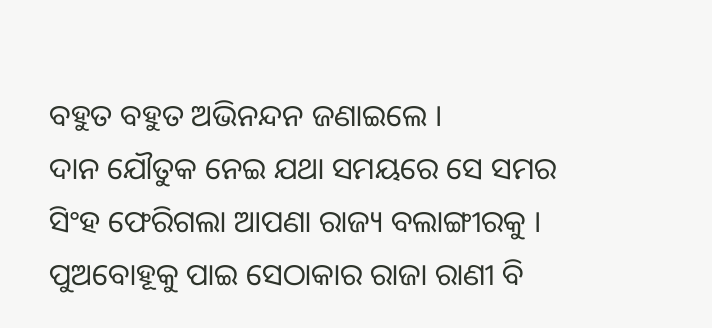ବହୁତ ବହୁତ ଅଭିନନ୍ଦନ ଜଣାଇଲେ ।
ଦାନ ଯୌତୁକ ନେଇ ଯଥା ସମୟରେ ସେ ସମର ସିଂହ ଫେରିଗଲା ଆପଣା ରାଜ୍ୟ ବଲାଙ୍ଗୀରକୁ । ପୁଅବୋହୂକୁ ପାଇ ସେଠାକାର ରାଜା ରାଣୀ ବି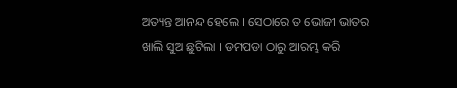ଅତ୍ୟନ୍ତ ଆନନ୍ଦ ହେଲେ । ସେଠାରେ ତ ଭୋଜୀ ଭାତର ଖାଲି ସୁଅ ଛୁଟିଲା । ଡମପଡା ଠାରୁ ଆରମ୍ଭ କରି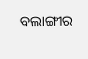ବଲାଙ୍ଗୀର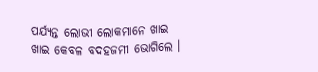ପର୍ଯ୍ୟନ୍ତ ଲୋଭୀ ଲୋକମାନେ ଖାଇ ଖାଇ କେବଳ ବଦହଜମୀ ଭୋଗିଲେ ।